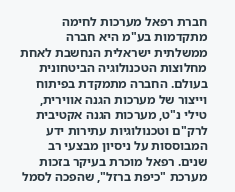חברת רפאל מערכות לחימה מתקדמות בע"מ היא חברה ממשלתית ישראלית הנחשבת לאחת מחלוצות הטכנולוגיה הביטחונית בעולם. החברה מתמקדת בפיתוח וייצור של מערכות הגנה אווירית, טילי נ"ט, מערכות הגנה אקטיבית לרק"ם וטכנולוגיות עתירות ידע המבוססות על ניסיון מבצעי רב שנים. רפאל מוכרת בעיקר בזכות מערכת "כיפת ברזל", שהפכה לסמל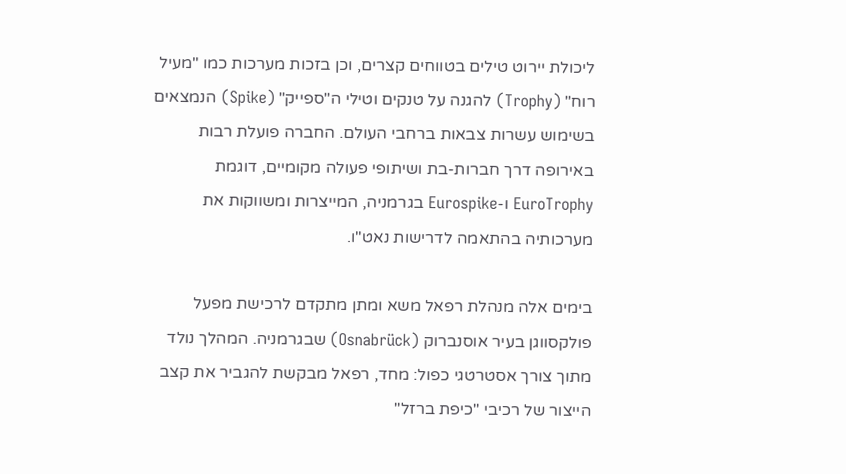ליכולת יירוט טילים בטווחים קצרים, וכן בזכות מערכות כמו "מעיל רוח" (Trophy) להגנה על טנקים וטילי ה"ספייק" (Spike) הנמצאים בשימוש עשרות צבאות ברחבי העולם. החברה פועלת רבות באירופה דרך חברות-בת ושיתופי פעולה מקומיים, דוגמת EuroTrophy ו-Eurospike בגרמניה, המייצרות ומשווקות את מערכותיה בהתאמה לדרישות נאט"ו.

בימים אלה מנהלת רפאל משא ומתן מתקדם לרכישת מפעל פולקסווגן בעיר אוסנברוק (Osnabrück) שבגרמניה. המהלך נולד מתוך צורך אסטרטגי כפול: מחד, רפאל מבקשת להגביר את קצב הייצור של רכיבי "כיפת ברזל"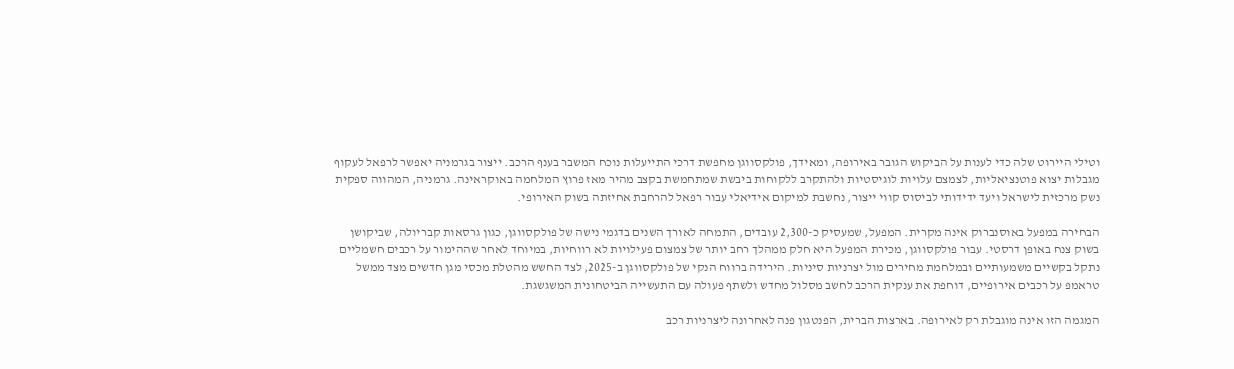וטילי היירוט שלה כדי לענות על הביקוש הגובר באירופה, ומאידך, פולקסווגן מחפשת דרכי התייעלות נוכח המשבר בענף הרכב. ייצור בגרמניה יאפשר לרפאל לעקוף מגבלות יצוא פוטנציאליות, לצמצם עלויות לוגיסטיות ולהתקרב ללקוחות ביבשת שמתחמשת בקצב מהיר מאז פרוץ המלחמה באוקראינה. גרמניה, המהווה ספקית נשק מרכזית לישראל ויעד ידידותי לביסוס קווי ייצור, נחשבת למיקום אידיאלי עבור רפאל להרחבת אחיזתה בשוק האירופי.

הבחירה במפעל באוסנברוק אינה מקרית. המפעל, שמעסיק כ-2,300 עובדים, התמחה לאורך השנים בדגמי נישה של פולקסווגן, כגון גרסאות קבריולה, שביקושן בשוק צנח באופן דרסטי. עבור פולקסווגן, מכירת המפעל היא חלק ממהלך רחב יותר של צמצום פעילויות לא רווחיות, במיוחד לאחר שההימור על רכבים חשמליים נתקל בקשיים משמעותיים ובמלחמת מחירים מול יצרניות סיניות. הירידה ברווח הנקי של פולקסווגן ב-2025, לצד החשש מהטלת מכסי מגן חדשים מצד ממשל טראמפ על רכבים אירופיים, דוחפת את ענקית הרכב לחשב מסלול מחדש ולשתף פעולה עם התעשייה הביטחונית המשגשגת.

המגמה הזו אינה מוגבלת רק לאירופה. בארצות הברית, הפנטגון פנה לאחרונה ליצרניות רכב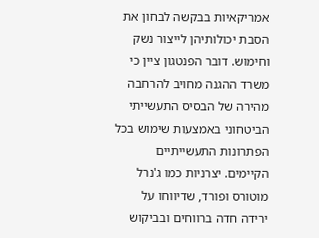אמריקאיות בבקשה לבחון את הסבת יכולותיהן לייצור נשק וחימוש. דובר הפנטגון ציין כי משרד ההגנה מחויב להרחבה מהירה של הבסיס התעשייתי הביטחוני באמצעות שימוש בכל הפתרונות התעשייתיים הקיימים. יצרניות כמו ג'נרל מוטורס ופורד, שדיווחו על ירידה חדה ברווחים ובביקוש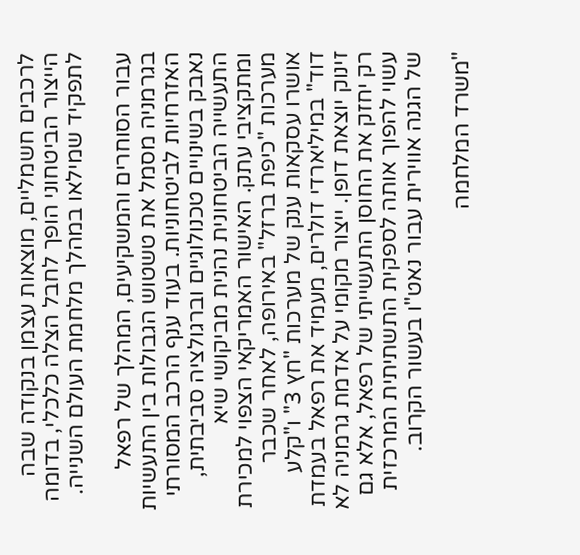לרכבים חשמליים, מוצאות עצמן בנקודה שבה הייצור הביטחוני הופך לחבל הצלה כלכלי, בדומה לתפקיד שמילאו במהלך מלחמת העולם השנייה.

עבור הסוחרים והמשקיעים, המהלך של רפאל בגרמניה מסמל את טשטוש הגבולות בין התעשיות האזרחיות לביטחוניות. בעוד ענף הרכב המסורתי נאבק בשינויים טכנולוגיים וברגולציה סביבתית, התעשייה הביטחונית נהנית מביקושי שיא ומתקציבי עתק. האישור האמריקאי הצפוי למכירת מערכות "כיפת ברזל" באירופה, לאחר שכבר אושרו עסקאות ענק של מערכות "חץ 3" ו"קלע דוד" במיליארדי דולרים, מעמיד את רפאל בעמדת זינוק יוצאת דופן. ייצור מקומי על אדמת גרמניה לא רק יחזק את החוסן התעשייתי של רפאל, אלא גם עשוי להפוך אותה לספקית התשתיתית המרכזית של הגנה אווירית עבור נאט"ו בעשור הקרוב.

"משרד המלחמה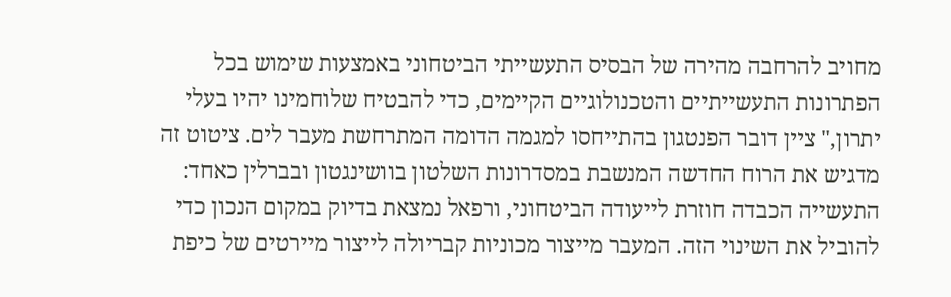מחויב להרחבה מהירה של הבסיס התעשייתי הביטחוני באמצעות שימוש בכל הפתרונות התעשייתיים והטכנולוגיים הקיימים, כדי להבטיח שלוחמינו יהיו בעלי יתרון," ציין דובר הפנטגון בהתייחסו למגמה הדומה המתרחשת מעבר לים. ציטוט זה מדגיש את הרוח החדשה המנשבת במסדרונות השלטון בוושינגטון ובברלין כאחד: התעשייה הכבדה חוזרת לייעודה הביטחוני, ורפאל נמצאת בדיוק במקום הנכון כדי להוביל את השינוי הזה. המעבר מייצור מכוניות קבריולה לייצור מיירטים של כיפת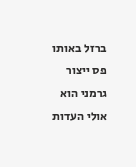ברזל באותו פס ייצור גרמני הוא אולי העדות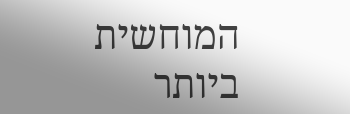המוחשית ביותר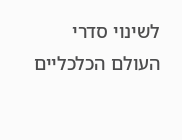לשינוי סדרי העולם הכלכליים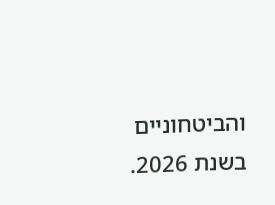והביטחוניים בשנת 2026.